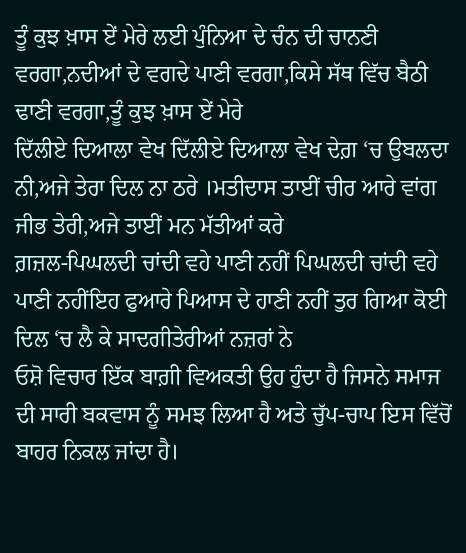ਤੂੰ ਕੁਝ ਖ਼ਾਸ ਏਂ ਮੇਰੇ ਲਈ ਪੁੰਨਿਆ ਦੇ ਚੰਨ ਦੀ ਚਾਨਣੀ ਵਰਗਾ,ਨਦੀਆਂ ਦੇ ਵਗਦੇ ਪਾਣੀ ਵਰਗਾ,ਕਿਸੇ ਸੱਥ ਵਿੱਚ ਬੈਠੀ ਢਾਣੀ ਵਰਗਾ,ਤੂੰ ਕੁਝ ਖ਼ਾਸ ਏਂ ਮੇਰੇ
ਦਿੱਲੀਏ ਦਿਆਲਾ ਵੇਖ ਦਿੱਲੀਏ ਦਿਆਲਾ ਵੇਖ ਦੇਗ਼ ‘ਚ ਉਬਲਦਾ ਨੀ,ਅਜੇ ਤੇਰਾ ਦਿਲ ਨਾ ਠਰੇ ।ਮਤੀਦਾਸ ਤਾਈਂ ਚੀਰ ਆਰੇ ਵਾਂਗ ਜੀਭ ਤੇਰੀ,ਅਜੇ ਤਾਈਂ ਮਨ ਮੱਤੀਆਂ ਕਰੇ
ਗ਼ਜ਼ਲ-ਪਿਘਲਦੀ ਚਾਂਦੀ ਵਹੇ ਪਾਣੀ ਨਹੀਂ ਪਿਘਲਦੀ ਚਾਂਦੀ ਵਹੇ ਪਾਣੀ ਨਹੀਂਇਹ ਫੁਆਰੇ ਪਿਆਸ ਦੇ ਹਾਣੀ ਨਹੀਂ ਤੁਰ ਗਿਆ ਕੋਈ ਦਿਲ ‘ਚ ਲੈ ਕੇ ਸਾਦਗੀਤੇਰੀਆਂ ਨਜ਼ਰਾਂ ਨੇ
ਓਸ਼ੋ ਵਿਚਾਰ ਇੱਕ ਬਾਗ਼ੀ ਵਿਅਕਤੀ ਉਹ ਹੁੰਦਾ ਹੈ ਜਿਸਨੇ ਸਮਾਜ ਦੀ ਸਾਰੀ ਬਕਵਾਸ ਨੂੰ ਸਮਝ ਲਿਆ ਹੈ ਅਤੇ ਚੁੱਪ-ਚਾਪ ਇਸ ਵਿੱਚੋਂ ਬਾਹਰ ਨਿਕਲ ਜਾਂਦਾ ਹੈ।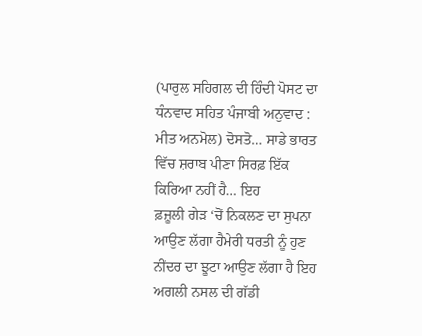(ਪਾਰੁਲ ਸਹਿਗਲ ਦੀ ਹਿੰਦੀ ਪੋਸਟ ਦਾ ਧੰਨਵਾਦ ਸਹਿਤ ਪੰਜਾਬੀ ਅਨੁਵਾਦ : ਮੀਤ ਅਨਮੋਲ) ਦੋਸਤੋ… ਸਾਡੇ ਭਾਰਤ ਵਿੱਚ ਸ਼ਰਾਬ ਪੀਣਾ ਸਿਰਫ਼ ਇੱਕ ਕਿਰਿਆ ਨਹੀਂ ਹੈ… ਇਹ
ਫ਼ਜ਼ੂਲੀ ਗੇੜ ‘ਚੋਂ ਨਿਕਲਣ ਦਾ ਸੁਪਨਾ ਆਉਣ ਲੱਗਾ ਹੈਮੇਰੀ ਧਰਤੀ ਨੂੰ ਹੁਣ ਨੀਂਦਰ ਦਾ ਝੂਟਾ ਆਉਣ ਲੱਗਾ ਹੈ ਇਹ ਅਗਲੀ ਨਸਲ ਦੀ ਗੱਡੀ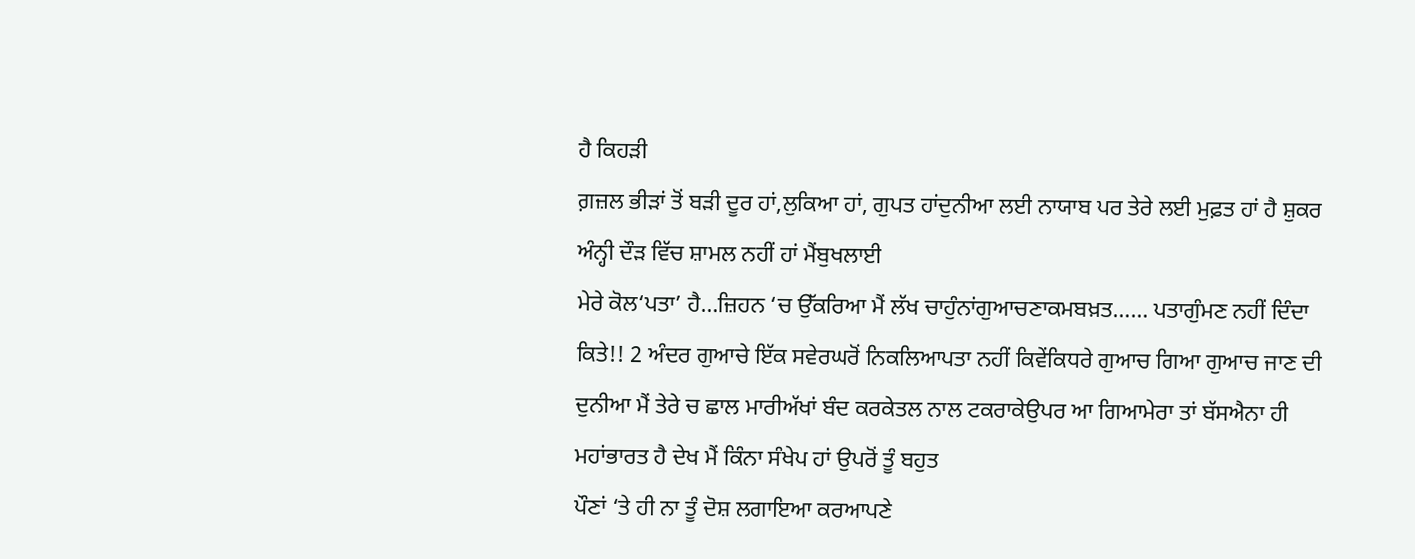ਹੈ ਕਿਹੜੀ
ਗ਼ਜ਼ਲ ਭੀੜਾਂ ਤੋਂ ਬੜੀ ਦੂਰ ਹਾਂ,ਲੁਕਿਆ ਹਾਂ, ਗੁਪਤ ਹਾਂਦੁਨੀਆ ਲਈ ਨਾਯਾਬ ਪਰ ਤੇਰੇ ਲਈ ਮੁਫ਼ਤ ਹਾਂ ਹੈ ਸ਼ੁਕਰ ਅੰਨ੍ਹੀ ਦੌੜ ਵਿੱਚ ਸ਼ਾਮਲ ਨਹੀਂ ਹਾਂ ਮੈਂਬੁਖਲਾਈ
ਮੇਰੇ ਕੋਲ‘ਪਤਾ’ ਹੈ…ਜ਼ਿਹਨ ‘ਚ ਉੱਕਰਿਆ ਮੈਂ ਲੱਖ ਚਾਹੁੰਨਾਂਗੁਆਚਣਾਕਮਬਖ਼ਤ…… ਪਤਾਗੁੰਮਣ ਨਹੀਂ ਦਿੰਦਾ ਕਿਤੇ!! 2 ਅੰਦਰ ਗੁਆਚੇ ਇੱਕ ਸਵੇਰਘਰੋਂ ਨਿਕਲਿਆਪਤਾ ਨਹੀਂ ਕਿਵੇਂਕਿਧਰੇ ਗੁਆਚ ਗਿਆ ਗੁਆਚ ਜਾਣ ਦੀ
ਦੁਨੀਆ ਮੈਂ ਤੇਰੇ ਚ ਛਾਲ ਮਾਰੀਅੱਖਾਂ ਬੰਦ ਕਰਕੇਤਲ ਨਾਲ ਟਕਰਾਕੇਉਪਰ ਆ ਗਿਆਮੇਰਾ ਤਾਂ ਬੱਸਐਨਾ ਹੀ ਮਹਾਂਭਾਰਤ ਹੈ ਦੇਖ ਮੈਂ ਕਿੰਨਾ ਸੰਖੇਪ ਹਾਂ ਉਪਰੋਂ ਤੂੰ ਬਹੁਤ
ਪੌਣਾਂ ‘ਤੇ ਹੀ ਨਾ ਤੂੰ ਦੋਸ਼ ਲਗਾਇਆ ਕਰਆਪਣੇ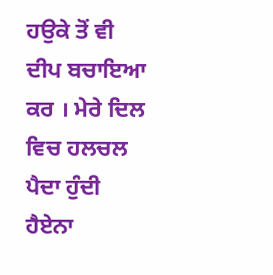ਹਉਕੇ ਤੋਂ ਵੀ ਦੀਪ ਬਚਾਇਆ ਕਰ । ਮੇਰੇ ਦਿਲ ਵਿਚ ਹਲਚਲ ਪੈਦਾ ਹੁੰਦੀ ਹੈਏਨਾ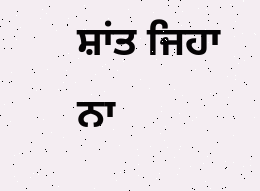ਸ਼ਾਂਤ ਜਿਹਾ ਨਾ